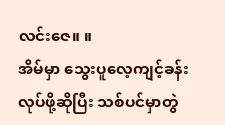လင်းဇေ။ ။
အိမ်မှာ သွေးပူလေ့ကျင့်ခန်းလုပ်ဖို့ဆိုပြီး သစ်ပင်မှာတွဲ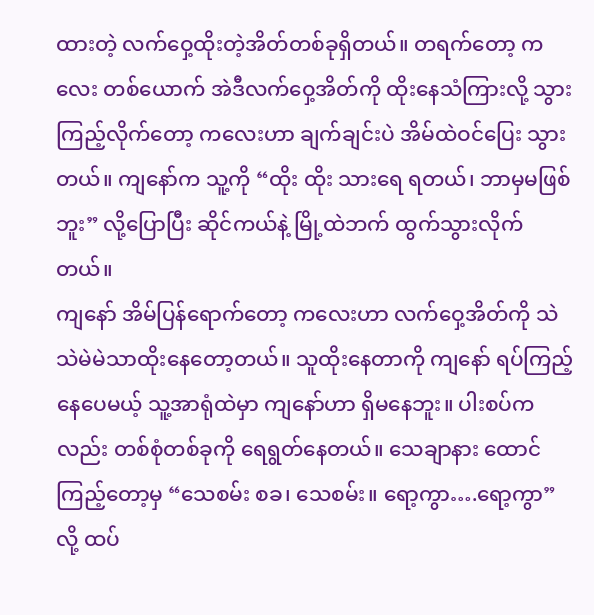ထားတဲ့ လက်ဝှေ့ထိုးတဲ့အိတ်တစ်ခုရှိတယ်။ တရက်တော့ ကလေး တစ်ယောက် အဲဒီလက်ဝှေ့အိတ်ကို ထိုးနေသံကြားလို့ သွားကြည့်လိုက်တော့ ကလေးဟာ ချက်ချင်းပဲ အိမ်ထဲဝင်ပြေး သွားတယ်။ ကျနော်က သူ့ကို “ထိုး ထိုး သားရေ ရတယ်၊ ဘာမှမဖြစ်ဘူး” လို့ပြောပြီး ဆိုင်ကယ်နဲ့ မြို့ထဲဘက် ထွက်သွားလိုက်တယ်။
ကျနော် အိမ်ပြန်ရောက်တော့ ကလေးဟာ လက်ဝှေ့အိတ်ကို သဲသဲမဲမဲသာထိုးနေတော့တယ်။ သူထိုးနေတာကို ကျနော် ရပ်ကြည့်နေပေမယ့် သူ့အာရုံထဲမှာ ကျနော်ဟာ ရှိမနေဘူး။ ပါးစပ်ကလည်း တစ်စုံတစ်ခုကို ရေရွတ်နေတယ်။ သေချာနား ထောင်ကြည့်တော့မှ “သေစမ်း စခ၊ သေစမ်း။ ရော့ကွာ….ရော့ကွာ” လို့ ထပ်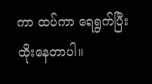ကာ ထပ်ကာ ရေရွက်ပြီး ထိုးနေတာပါ။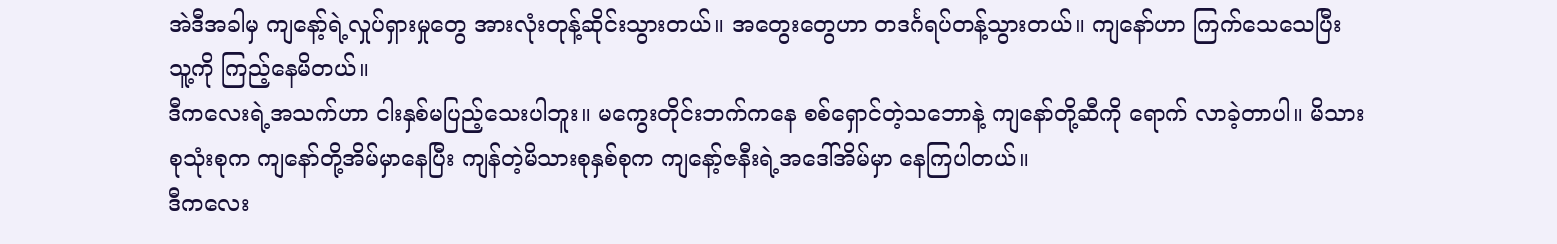အဲဒီအခါမှ ကျနော့်ရဲ့လှုပ်ရှားမှုတွေ အားလုံးတုန့်ဆိုင်းသွားတယ်။ အတွေးတွေဟာ တဒင်္ဂရပ်တန့်သွားတယ်။ ကျနော်ဟာ ကြက်သေသေပြီး သူ့ကို ကြည့်နေမိတယ်။
ဒီကလေးရဲ့အသက်ဟာ ငါးနှစ်မပြည့်သေးပါဘူး။ မကွေးတိုင်းဘက်ကနေ စစ်ရှောင်တဲ့သဘောနဲ့ ကျနော်တို့ဆီကို ရောက် လာခဲ့တာပါ။ မိသားစုသုံးစုက ကျနော်တို့အိမ်မှာနေပြီး ကျန်တဲ့မိသားစုနှစ်စုက ကျနော့်ဇနီးရဲ့အဒေါ်အိမ်မှာ နေကြပါတယ်။
ဒီကလေး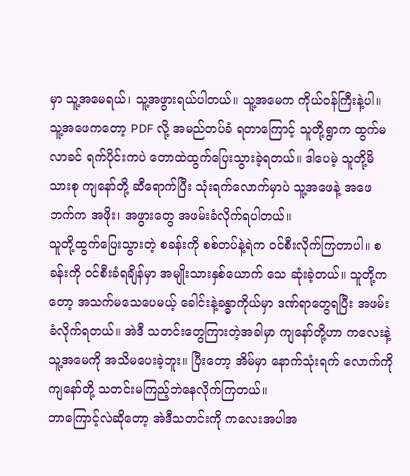မှာ သူ့အမေရယ်၊ သူ့အဖွားရယ်ပါတယ်။ သူ့အမေက ကိုယ်ဝန်ကြီးနဲ့ပါ။ သူ့အဖေကတော့ PDF လို့ အမည်တပ်ခံ ရတာကြောင့် သူတို့ရွာက ထွက်မလာခင် ရက်ပိုင်းကပဲ တောထဲထွက်ပြေးသွားခဲ့ရတယ်။ ဒါပေမဲ့ သူတို့မိသားစု ကျနော်တို့ ဆီရောက်ပြီး သုံးရက်လောက်မှာပဲ သူ့အဖေနဲ့ အဖေဘက်က အဖိုး၊ အဖွားတွေ အဖမ်းခံလိုက်ရပါတယ်။
သူတို့ထွက်ပြေးသွားတဲ့ စခန်းကို စစ်တပ်နဲ့ရဲက ဝင်စီးလိုက်ကြတာပါ။ စခန်းကို ဝင်စီးခံရချိန်မှာ အမျိုးသားနှစ်ယောက် သေ ဆုံးခဲ့တယ်။ သူတို့ကတော့ အသက်မသေပေမယ့် ခေါင်းနဲ့ခန္ဓာကိုယ်မှာ ဒဏ်ရာတွေရပြီး အဖမ်းခံလိုက်ရတယ်။ အဲဒီ သတင်းတွေကြားတဲ့အခါမှာ ကျနော်တို့ဟာ ကလေးနဲ့ သူ့အမေကို အသိမပေးခဲ့ဘူး။ ပြီးတော့ အိမ်မှာ နောက်သုံးရက် လောက်ကို ကျနော်တို့ သတင်းမကြည့်ဘဲနေလိုက်ကြတယ်။
ဘာကြောင့်လဲဆိုတော့ အဲဒီသတင်းကို ကလေးအပါအ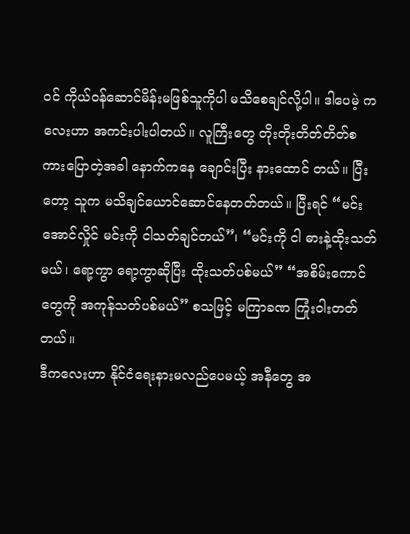ဝင် ကိုယ်ဝန်ဆောင်မိန်းမဖြစ်သူကိုပါ မသိစေချင်လို့ပါ။ ဒါပေမဲ့ ကလေးဟာ အကင်းပါးပါတယ်။ လူကြီးတွေ တိုးတိုးတိတ်တိတ်စကားပြောတဲ့အခါ နောက်ကနေ ချောင်းပြီး နားထောင် တယ်။ ပြီးတော့ သူက မသိချင်ယောင်ဆောင်နေတတ်တယ်။ ပြီးရင် “မင်းအောင်လှိုင် မင်းကို ငါသတ်ချင်တယ်”၊ “မင်းကို ငါ ဓားနဲ့ထိုးသတ်မယ်၊ ရော့ကွာ ရော့ကွာဆိုပြီး ထိုးသတ်ပစ်မယ်” “အစိမ်းကောင်တွေကို အကုန်သတ်ပစ်မယ်” စသဖြင့် မကြာခဏ ကြုံးဝါးတတ်တယ်။
ဒီကလေးဟာ နိုင်ငံရေးနားမလည်ပေမယ့် အနီတွေ အ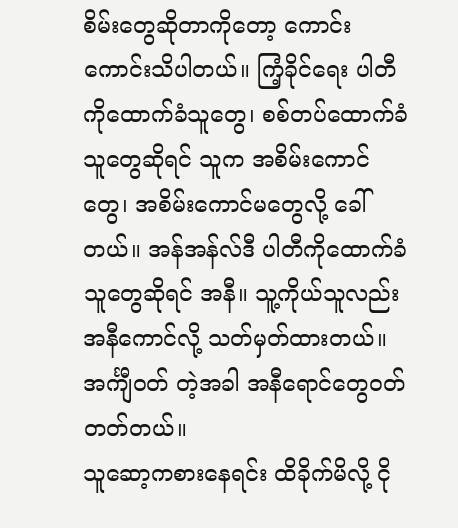စိမ်းတွေဆိုတာကိုတော့ ကောင်းကောင်းသိပါတယ်။ ကြံ့ခိုင်ရေး ပါတီကိုထောက်ခံသူတွေ၊ စစ်တပ်ထောက်ခံသူတွေဆိုရင် သူက အစိမ်းကောင်တွေ၊ အစိမ်းကောင်မတွေလို့ ခေါ်တယ်။ အန်အန်လ်ဒီ ပါတီကိုထောက်ခံသူတွေဆိုရင် အနီ။ သူ့ကိုယ်သူလည်း အနီကောင်လို့ သတ်မှတ်ထားတယ်။ အင်္ကျီဝတ် တဲ့အခါ အနီရောင်တွေဝတ်တတ်တယ်။
သူဆော့ကစားနေရင်း ထိခိုက်မိလို့ ငို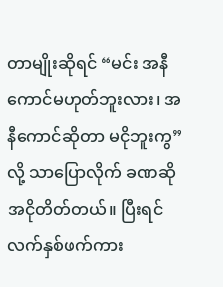တာမျိုးဆိုရင် “မင်း အနီကောင်မဟုတ်ဘူးလား၊ အနီကောင်ဆိုတာ မငိုဘူးကွ” လို့ သာပြောလိုက် ခဏဆိုအငိုတိတ်တယ်။ ပြီးရင် လက်နှစ်ဖက်ကား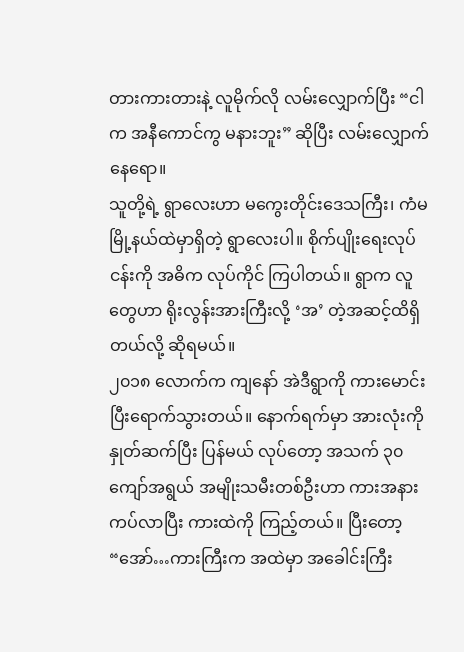တားကားတားနဲ့ လူမိုက်လို လမ်းလျှောက်ပြီး “ငါက အနီကောင်ကွ မနားဘူး” ဆိုပြီး လမ်းလျှောက်နေရော။
သူတို့ရဲ့ ရွာလေးဟာ မကွေးတိုင်းဒေသကြီး၊ ကံမမြို့နယ်ထဲမှာရှိတဲ့ ရွာလေးပါ။ စိုက်ပျိုးရေးလုပ်ငန်းကို အဓိက လုပ်ကိုင် ကြပါတယ်။ ရွာက လူတွေဟာ ရိုးလွန်းအားကြီးလို့ ‘အ’ တဲ့အဆင့်ထိရှိတယ်လို့ ဆိုရမယ်။
၂၀၁၈ လောက်က ကျနော် အဲဒီရွာကို ကားမောင်းပြီးရောက်သွားတယ်။ နောက်ရက်မှာ အားလုံးကိုနှုတ်ဆက်ပြီး ပြန်မယ် လုပ်တော့ အသက် ၃၀ ကျော်အရွယ် အမျိုးသမီးတစ်ဦးဟာ ကားအနားကပ်လာပြီး ကားထဲကို ကြည့်တယ်။ ပြီးတော့ “အော်…ကားကြီးက အထဲမှာ အခေါင်းကြီး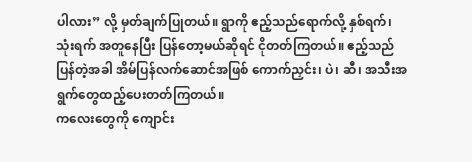ပါလား” လို့ မှတ်ချက်ပြုတယ်။ ရွာကို ဧည့်သည်ရောက်လို့ နှစ်ရက်၊ သုံးရက် အတူနေပြီး ပြန်တော့မယ်ဆိုရင် ငိုတတ်ကြတယ်။ ဧည့်သည်ပြန်တဲ့အခါ အိမ်ပြန်လက်ဆောင်အဖြစ် ကောက်ညှင်း၊ ပဲ၊ ဆီ၊ အသီးအရွက်တွေထည့်ပေးတတ်ကြတယ်။
ကလေးတွေကို ကျောင်း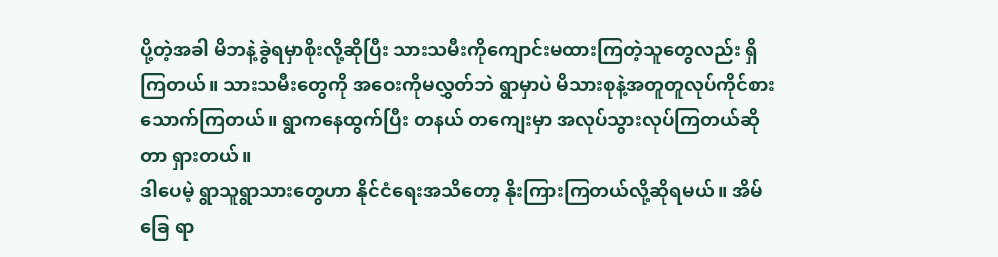ပို့တဲ့အခါ မိဘနဲ့ခွဲရမှာစိုးလို့ဆိုပြီး သားသမီးကိုကျောင်းမထားကြတဲ့သူတွေလည်း ရှိကြတယ်။ သားသမီးတွေကို အဝေးကိုမလွှတ်ဘဲ ရွာမှာပဲ မိသားစုနဲ့အတူတူလုပ်ကိုင်စားသောက်ကြတယ်။ ရွာကနေထွက်ပြီး တနယ် တကျေးမှာ အလုပ်သွားလုပ်ကြတယ်ဆိုတာ ရှားတယ်။
ဒါပေမဲ့ ရွာသူရွာသားတွေဟာ နိုင်ငံရေးအသိတော့ နိုးကြားကြတယ်လို့ဆိုရမယ်။ အိမ်ခြေ ရာ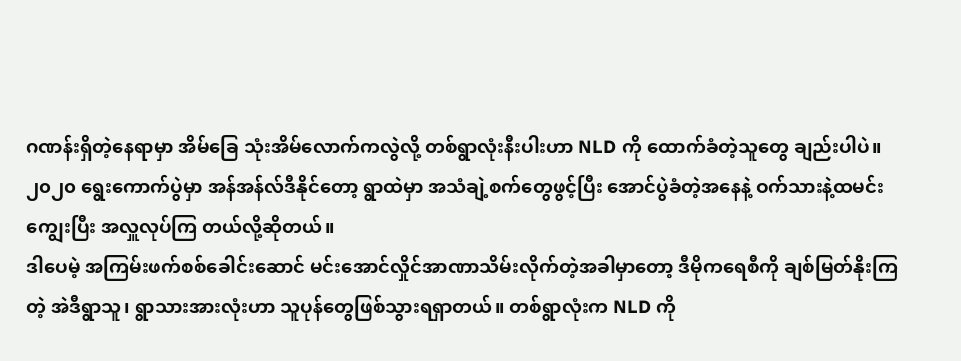ဂဏန်းရှိတဲ့နေရာမှာ အိမ်ခြေ သုံးအိမ်လောက်ကလွဲလို့ တစ်ရွာလုံးနီးပါးဟာ NLD ကို ထောက်ခံတဲ့သူတွေ ချည်းပါပဲ။ ၂၀၂၀ ရွေးကောက်ပွဲမှာ အန်အန်လ်ဒီနိုင်တော့ ရွာထဲမှာ အသံချဲ့စက်တွေဖွင့်ပြီး အောင်ပွဲခံတဲ့အနေနဲ့ ဝက်သားနဲ့ထမင်းကျွေးပြီး အလှူလုပ်ကြ တယ်လို့ဆိုတယ်။
ဒါပေမဲ့ အကြမ်းဖက်စစ်ခေါင်းဆောင် မင်းအောင်လှိုင်အာဏာသိမ်းလိုက်တဲ့အခါမှာတော့ ဒီမိုကရေစီကို ချစ်မြတ်နိုးကြတဲ့ အဲဒီရွာသူ၊ ရွာသားအားလုံးဟာ သူပုန်တွေဖြစ်သွားရရှာတယ်။ တစ်ရွာလုံးက NLD ကို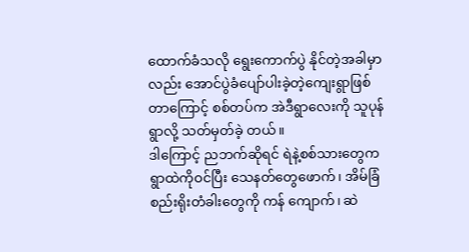ထောက်ခံသလို ရွေးကောက်ပွဲ နိုင်တဲ့အခါမှာလည်း အောင်ပွဲခံပျော်ပါးခဲ့တဲ့ကျေးရွာဖြစ်တာကြောင့် စစ်တပ်က အဲဒီရွာလေးကို သူပုန်ရွာလို့ သတ်မှတ်ခဲ့ တယ်။
ဒါကြောင့် ညဘက်ဆိုရင် ရဲနဲ့စစ်သားတွေက ရွာထဲကိုဝင်ပြီး သေနတ်တွေဖောက်၊ အိမ်ခြံစည်းရိုးတံခါးတွေကို ကန် ကျောက်၊ ဆဲ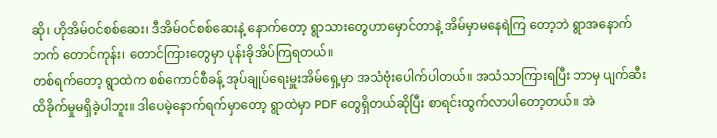ဆို၊ ဟိုအိမ်ဝင်စစ်ဆေး၊ ဒီအိမ်ဝင်စစ်ဆေးနဲ့ နောက်တော့ ရွာသားတွေဟာမှောင်တာနဲ့ အိမ်မှာမနေရဲကြ တော့ဘဲ ရွာအနောက်ဘက် တောင်ကုန်း၊ တောင်ကြားတွေမှာ ပုန်းခိုအိပ်ကြရတယ်။
တစ်ရက်တော့ ရွာထဲက စစ်ကောင်စီခန့် အုပ်ချုပ်ရေးမှူးအိမ်ရှေ့မှာ အသံဗုံးပေါက်ပါတယ်။ အသံသာကြားရပြီး ဘာမှ ပျက်ဆီးထိခိုက်မှုမရှိခဲ့ပါဘူး။ ဒါပေမဲ့နောက်ရက်မှာတော့ ရွာထဲမှာ PDF တွေရှိတယ်ဆိုပြီး စာရင်းထွက်လာပါတော့တယ်။ အဲ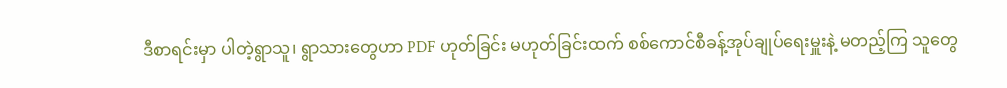ဒီစာရင်းမှာ ပါတဲ့ရွာသူ၊ ရွာသားတွေဟာ PDF ဟုတ်ခြင်း မဟုတ်ခြင်းထက် စစ်ကောင်စီခန့်အုပ်ချုပ်ရေးမှူးနဲ့ မတည့်ကြ သူတွေ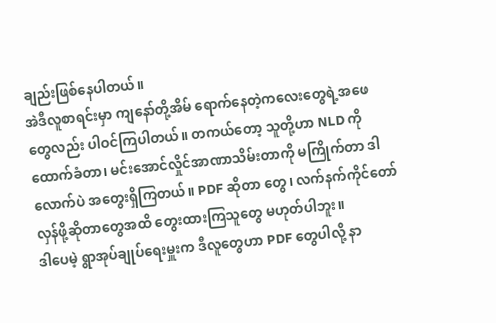ချည်းဖြစ်နေပါတယ်။
အဲဒီလူစာရင်းမှာ ကျနော်တို့အိမ် ရောက်နေတဲ့ကလေးတွေရဲ့အဖေတွေလည်း ပါဝင်ကြပါတယ်။ တကယ်တော့ သူတို့ဟာ NLD ကို ထောက်ခံတာ၊ မင်းအောင်လှိုင်အာဏာသိမ်းတာကို မကြိုက်တာ ဒါလောက်ပဲ အတွေးရှိကြတယ်။ PDF ဆိုတာ တွေ၊ လက်နက်ကိုင်တော်လှန်ဖို့ဆိုတာတွေအထိ တွေးထားကြသူတွေ မဟုတ်ပါဘူး။
ဒါပေမဲ့ ရွာအုပ်ချုပ်ရေးမှူးက ဒီလူတွေဟာ PDF တွေပါလို့ နာ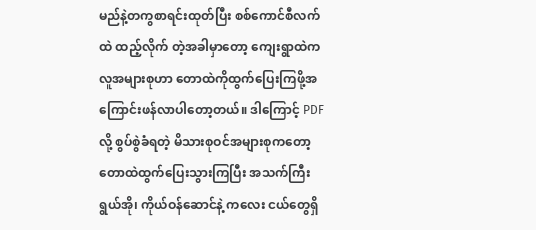မည်နဲ့တကွစာရင်းထုတ်ပြီး စစ်ကောင်စီလက်ထဲ ထည့်လိုက် တဲ့အခါမှာတော့ ကျေးရွာထဲက လူအများစုဟာ တောထဲကိုထွက်ပြေးကြဖို့အကြောင်းဖန်လာပါတော့တယ်။ ဒါကြောင့် PDF လို့ စွပ်စွဲခံရတဲ့ မိသားစုဝင်အများစုကတော့ တောထဲထွက်ပြေးသွားကြပြီး အသက်ကြီးရွယ်အို၊ ကိုယ်ဝန်ဆောင်နဲ့ ကလေး ငယ်တွေရှိ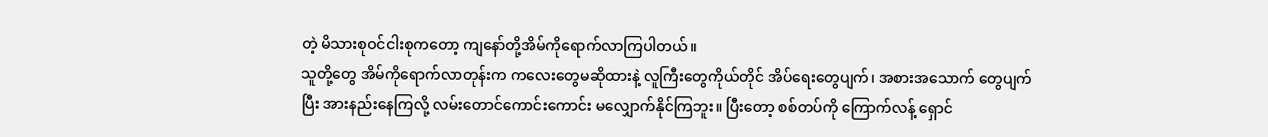တဲ့ မိသားစုဝင်ငါးစုကတော့ ကျနော်တို့အိမ်ကိုရောက်လာကြပါတယ်။
သူတို့တွေ အိမ်ကိုရောက်လာတုန်းက ကလေးတွေမဆိုထားနဲ့ လူကြီးတွေကိုယ်တိုင် အိပ်ရေးတွေပျက်၊ အစားအသောက် တွေပျက်ပြီး အားနည်းနေကြလို့ လမ်းတောင်ကောင်းကောင်း မလျှောက်နိုင်ကြဘူး။ ပြီးတော့ စစ်တပ်ကို ကြောက်လန့် ရှောင်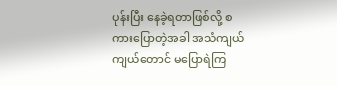ပုန်းပြီး နေခဲ့ရတာဖြစ်လို့ စကားပြောတဲ့အခါ အသံကျယ်ကျယ်တောင် မပြောရဲကြ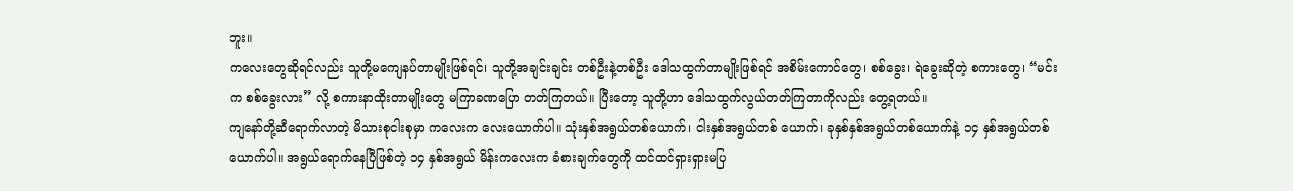ဘူး။
ကလေးတွေဆိုရင်လည်း သူတို့မကျေနပ်တာမျိုးဖြစ်ရင်၊ သူတို့အချင်းချင်း တစ်ဦးနဲ့တစ်ဦး ဒေါသထွက်တာမျိုးဖြစ်ရင် အစိမ်းကောင်တွေ၊ စစ်ခွေး၊ ရဲခွေးဆိုတဲ့ စကားတွေ၊ “မင်းက စစ်ခွေးလား” လို့ စကားနာထိုးတာမျိုးတွေ မကြာခဏပြော တတ်ကြတယ်။ ပြီးတော့ သူတို့ဟာ ဒေါသထွက်လွယ်တတ်ကြတာကိုလည်း တွေ့ရတယ်။
ကျနော်တို့ဆီရောက်လာတဲ့ မိသားစုငါးစုမှာ ကလေးက လေးယောက်ပါ။ သုံးနှစ်အရွယ်တစ်ယောက်၊ ငါးနှစ်အရွယ်တစ် ယောက်၊ ခုနှစ်နှစ်အရွယ်တစ်ယောက်နဲ့ ၁၄ နှစ်အရွယ်တစ်ယောက်ပါ။ အရွယ်ရောက်နေပြီဖြစ်တဲ့ ၁၄ နှစ်အရွယ် မိန်းကလေးက ခံစားချက်တွေကို ထင်ထင်ရှားရှားမပြ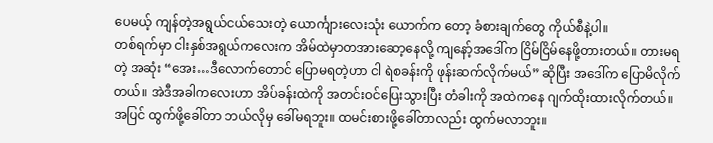ပေမယ့် ကျန်တဲ့အရွယ်ငယ်သေးတဲ့ ယောင်္ကျားလေးသုံး ယောက်က တော့ ခံစားချက်တွေ ကိုယ်စီနဲ့ပါ။
တစ်ရက်မှာ ငါးနှစ်အရွယ်ကလေးက အိမ်ထဲမှာတအားဆော့နေလို့ ကျနော့်အဒေါ်က ငြိမ်ငြိမ်နေဖို့တားတယ်။ တားမရတဲ့ အဆုံး “အေး…ဒီလောက်တောင် ပြောမရတဲ့ဟာ ငါ ရဲစခန်းကို ဖုန်းဆက်လိုက်မယ်” ဆိုပြီး အဒေါ်က ပြောမိလိုက်တယ်။ အဲဒီအခါကလေးဟာ အိပ်ခန်းထဲကို အတင်းဝင်ပြေးသွားပြီး တံခါးကို အထဲကနေ ဂျက်ထိုးထားလိုက်တယ်။ အပြင် ထွက်ဖို့ခေါ်တာ ဘယ်လိုမှ ခေါ်မရဘူး။ ထမင်းစားဖို့ခေါ်တာလည်း ထွက်မလာဘူး။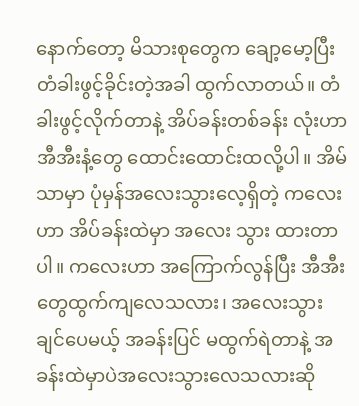နောက်တော့ မိသားစုတွေက ချော့မော့ပြီး တံခါးဖွင့်ခိုင်းတဲ့အခါ ထွက်လာတယ်။ တံခါးဖွင့်လိုက်တာနဲ့ အိပ်ခန်းတစ်ခန်း လုံးဟာ အီအီးနံ့တွေ ထောင်းထောင်းထလို့ပါ။ အိမ်သာမှာ ပုံမှန်အလေးသွားလေ့ရှိတဲ့ ကလေးဟာ အိပ်ခန်းထဲမှာ အလေး သွား ထားတာပါ။ ကလေးဟာ အကြောက်လွန်ပြီး အီအီးတွေထွက်ကျလေသလား၊ အလေးသွားချင်ပေမယ့် အခန်းပြင် မထွက်ရဲတာနဲ့ အခန်းထဲမှာပဲအလေးသွားလေသလားဆို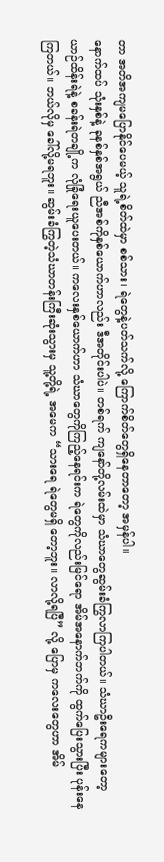တာ အတိအကျမပြောနိုင်ပေမယ့် သူရဲ့စိတ်ထဲမှာ စစ်သား၊ ရဲတွေနဲ့ပတ်သက်လို့ ကြောက်စိတ်တွေရှိနေတာတော့ အမှန်ပါ။
နောက်ထပ် သုံးနှစ်နဲ့ ခုနစ်နှစ်အရွယ် ညီအစ်ကိုနှစ်ယောက်ဟာလည်း ဒီအတိုင်းပါပဲ။ တစ်ရက် ကျနော်တို့လမ်းထဲမှာ သံဃာတွေဆွမ်းခံကြွလာကြပါတယ်။ သံဃာဦးရေကများတော့ ယာဉ်ထိန်းရဲနဲ့ စခန်းရဲတချို့က လုံခြုံရေးယူပေးတယ်။ ကလေးနှစ်ယောက်ဟာ သံဃာတွေကိုကြည့်နေရင်းက ရဲတွေကိုလည်းမြင်ရော အိမ်အနောက်ဘက်ကို ထွက်ပြေးသွားပြီး ပုန်းနေကြတယ်။ ဘယ်လိုမှ ခေါ်လို့မရဘူး။ ဆွမ်းခံကြွတဲ့သံဃာတန်းကြီးဆုံးသွားမှ သူ့တို့ရဲ့ အမေက “သားရေ ရဲတွေမရှိ တော့ဘူး။ လာလို့ရပြီ” လို့ ပြောမှ ကလေးတွေဟာ အိမ်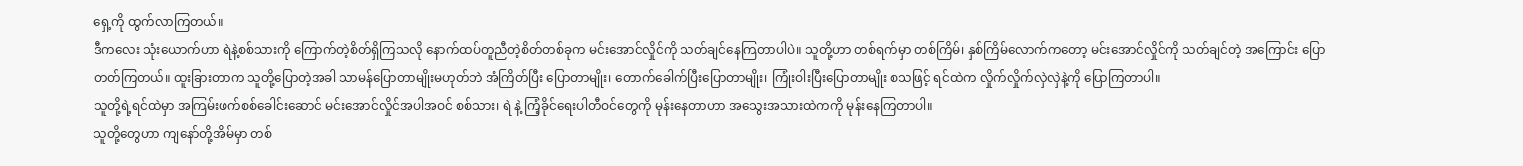ရှေ့ကို ထွက်လာကြတယ်။
ဒီကလေး သုံးယောက်ဟာ ရဲနဲ့စစ်သားကို ကြောက်တဲ့စိတ်ရှိကြသလို နောက်ထပ်တူညီတဲ့စိတ်တစ်ခုက မင်းအောင်လှိုင်ကို သတ်ချင်နေကြတာပါပဲ။ သူတို့ဟာ တစ်ရက်မှာ တစ်ကြိမ်၊ နှစ်ကြိမ်လောက်ကတော့ မင်းအောင်လှိုင်ကို သတ်ချင်တဲ့ အကြောင်း ပြောတတ်ကြတယ်။ ထူးခြားတာက သူတို့ပြောတဲ့အခါ သာမန်ပြောတာမျိုးမဟုတ်ဘဲ အံကြိတ်ပြီး ပြောတာမျိုး၊ တောက်ခေါက်ပြီးပြောတာမျိုး၊ ကြုံးဝါးပြီးပြောတာမျိုး စသဖြင့် ရင်ထဲက လှိုက်လှိုက်လှဲလှဲနဲ့ကို ပြောကြတာပါ။
သူတို့ရဲ့ရင်ထဲမှာ အကြမ်းဖက်စစ်ခေါင်းဆောင် မင်းအောင်လှိုင်အပါအဝင် စစ်သား၊ ရဲ နဲ့ ကြံ့ခိုင်ရေးပါတီဝင်တွေကို မုန်းနေတာဟာ အသွေးအသားထဲကကို မုန်းနေကြတာပါ။
သူတို့တွေဟာ ကျနော်တို့အိမ်မှာ တစ်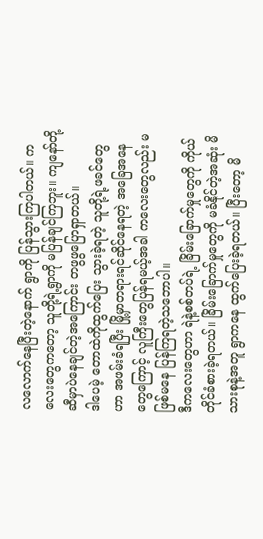လလောက်နေပြီးတဲ့နောက် ရွာကို ပြန်သွားကြပါတယ်။ ကလေးတွေကတော့ သူတို့ရဲ့ရွာကို မပြန်ချင်ကြဘူး။ ကျနော်တို့ဆီမှာပဲနေချင်တဲ့အကြောင်း တဖွဖွပြောရှာတယ်။
ဒါပေမဲ့ တောထဲကိုထွက်ပြေး သွားခဲ့ရတဲ့ သူတို့ရဲ့ဖခင်တွေဟာ အဖမ်းခံရပြီး မြို့မှာတရားရင်ဆိုင်နေရတဲ့ အခြေအနေ တွေကြောင့် လူကြီးတွေပြန်ရမယ့်အခါ ကလေးတွေလည်း မဖြစ်မနေ ပြန်ကြရတဲ့သဘောပါ။
ဒီကလေးတွေဟာ ရဲနဲ့စစ်တပ်ရဲ့ ခြိမ်းခြောက်မှုတွေကို ကိုယ်တိုင်ခံစားခဲ့ရတယ်။ ခြိမ်းခြောက်မှုတွေကို မခံနိုင်တဲ့အဆုံး မိသားစုနဲ့အတူ ရွာကနေ ထွက်ပြေးခဲ့ရတယ်။ ပြီးတော့ မိ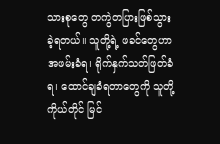သားစုတွေ တကွဲတပြားဖြစ်သွားခဲ့ရတယ်။ သူတို့ရဲ့ ဖခင်တွေဟာ အဖမ်းခံရ၊ ရိုက်နှက်သတ်ဖြတ်ခံရ၊ ထောင်ချခံရတာတွေကို သူတို့ကိုယ်တိုင် မြင်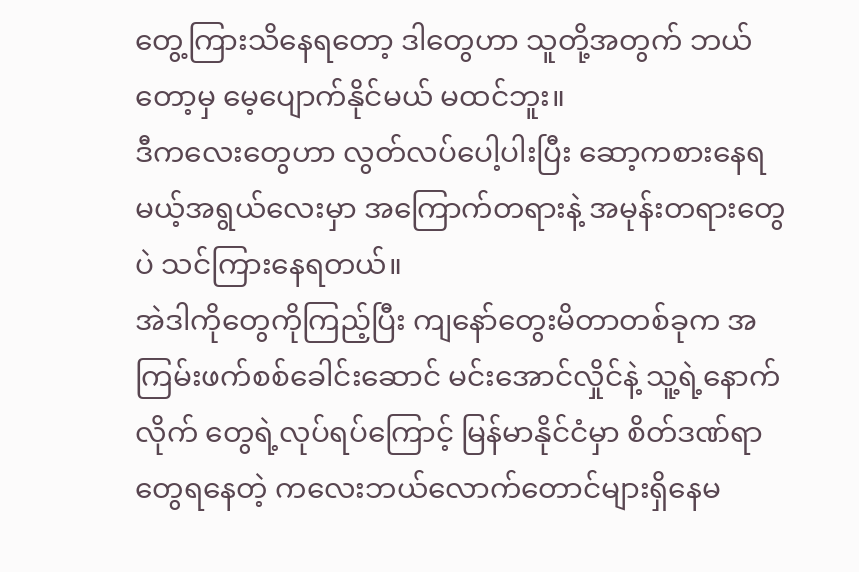တွေ့ကြားသိနေရတော့ ဒါတွေဟာ သူတို့အတွက် ဘယ်တော့မှ မေ့ပျောက်နိုင်မယ် မထင်ဘူး။
ဒီကလေးတွေဟာ လွတ်လပ်ပေါ့ပါးပြီး ဆော့ကစားနေရမယ့်အရွယ်လေးမှာ အကြောက်တရားနဲ့ အမုန်းတရားတွေပဲ သင်ကြားနေရတယ်။
အဲဒါကိုတွေကိုကြည့်ပြီး ကျနော်တွေးမိတာတစ်ခုက အကြမ်းဖက်စစ်ခေါင်းဆောင် မင်းအောင်လှိုင်နဲ့ သူ့ရဲ့နောက်လိုက် တွေရဲ့လုပ်ရပ်ကြောင့် မြန်မာနိုင်ငံမှာ စိတ်ဒဏ်ရာတွေရနေတဲ့ ကလေးဘယ်လောက်တောင်များရှိနေမ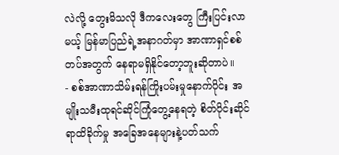လဲလို့ တွေးမိသလို ဒီကလေးတွေ ကြီးပြင်းလာမယ့် မြန်မာပြည်ရဲ့အနာဂတ်မှာ အာဏာရှင်စစ်တပ်အတွက် နေရာမရှိနိုင်တော့ဘူးဆိုတာပဲ။
- စစ်အာဏာသိမ်းရန်ကြိုးပမ်းမှုနောက်ပိုင်း အမျိုးသမီးထုရင်ဆိုင်ကြုံတွေ့နေရတဲ့ စိတ်ပိုင်းဆိုင်ရာထိခိုက်မှု အခြေအနေများနဲ့ပတ်သက်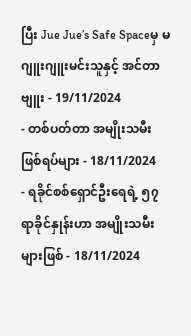ပြီး Jue Jue’s Safe Spaceမှ မဂျူးဂျူးမင်းသူနှင့် အင်တာဗျူး - 19/11/2024
- တစ်ပတ်တာ အမျိုးသမီး ဖြစ်ရပ်များ - 18/11/2024
- ရခိုင်စစ်ရှောင်ဦးရေရဲ့ ၅၇ ရာခိုင်နှုန်းဟာ အမျိုးသမီးများဖြစ် - 18/11/2024